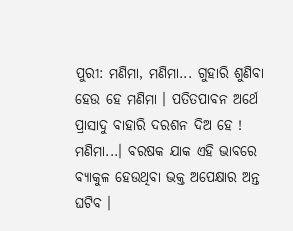ପୁରୀ: ମଣିମା, ମଣିମା... ଗୁହାରି ଶୁଣିବା ହେଉ ହେ ମଣିମା । ପତିତପାବନ ଅର୍ଥେ ପ୍ରାସାଦୁ ବାହାରି ଦରଶନ ଦିଅ ହେ ! ମଣିମା...। ବରଷକ ଯାକ ଏହି ଭାବରେ ବ୍ୟାକୁଳ ହେଉଥିବା ଭକ୍ତ ଅପେକ୍ଷାର ଅନ୍ତ ଘଟିବ ।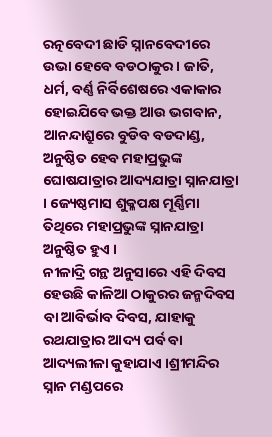ରତ୍ନବେଦୀ ଛାଡି ସ୍ନାନବେଦୀରେ ଉଭା ହେବେ ବଡଠାକୁର । ଜାତି, ଧର୍ମ, ବର୍ଣ୍ଣ ନିର୍ବିଶେଷରେ ଏକାକାର ହୋଇଯିବେ ଭକ୍ତ ଆଉ ଭଗବାନ, ଆନନ୍ଦାଶ୍ରୁରେ ବୁଡିବ ବଡଦାଣ୍ଡ, ଅନୁଷ୍ଠିତ ହେବ ମହାପ୍ରଭୁଙ୍କ ଘୋଷଯାତ୍ରାର ଆଦ୍ୟଯାତ୍ରା ସ୍ନାନଯାତ୍ରା । ଜ୍ୟେଷ୍ଠମାସ ଶୁକ୍ଳପକ୍ଷ ମୂର୍ଣ୍ଣିମା ତିଥିରେ ମହାପ୍ରଭୁଙ୍କ ସ୍ନାନଯାତ୍ରା ଅନୁଷ୍ଠିତ ହୁଏ ।
ନୀଳାଦ୍ରି ଗନ୍ଥ ଅନୁସାରେ ଏହି ଦିବସ ହେଉଛି କାଳିଆ ଠାକୁରର ଜନ୍ମଦିବସ ବା ଆବିର୍ଭାବ ଦିବସ, ଯାହାକୁ ରଥଯାତ୍ରାର ଆଦ୍ୟ ପର୍ବ ବା ଆଦ୍ୟଲୀଳା କୁହାଯାଏ ।ଶ୍ରୀମନ୍ଦିର ସ୍ନାନ ମଣ୍ଡପରେ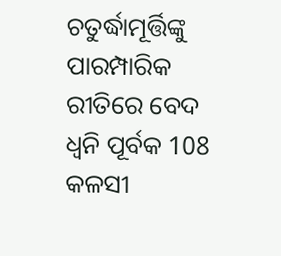ଚତୁର୍ଦ୍ଧାମୂର୍ତ୍ତିଙ୍କୁ ପାରମ୍ପାରିକ ରୀତିରେ ବେଦ ଧ୍ବନି ପୂର୍ବକ 108 କଳସୀ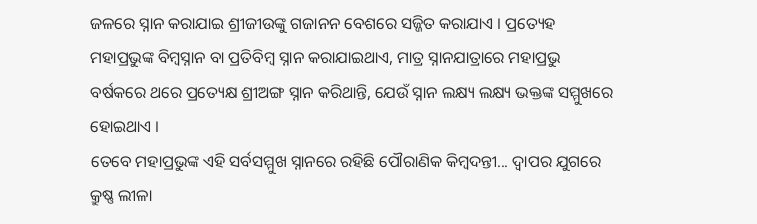ଜଳରେ ସ୍ନାନ କରାଯାଇ ଶ୍ରୀଜୀଉଙ୍କୁ ଗଜାନନ ବେଶରେ ସଜ୍ଜିତ କରାଯାଏ । ପ୍ରତ୍ୟେହ ମହାପ୍ରଭୁଙ୍କ ବିମ୍ବସ୍ନାନ ବା ପ୍ରତିବିମ୍ବ ସ୍ନାନ କରାଯାଇଥାଏ, ମାତ୍ର ସ୍ନାନଯାତ୍ରାରେ ମହାପ୍ରଭୁ ବର୍ଷକରେ ଥରେ ପ୍ରତ୍ୟେକ୍ଷ ଶ୍ରୀଅଙ୍ଗ ସ୍ନାନ କରିଥାନ୍ତି, ଯେଉଁ ସ୍ନାନ ଲକ୍ଷ୍ୟ ଲକ୍ଷ୍ୟ ଭକ୍ତଙ୍କ ସମ୍ମୁଖରେ ହୋଇଥାଏ ।
ତେବେ ମହାପ୍ରଭୁଙ୍କ ଏହି ସର୍ବସମ୍ମୁଖ ସ୍ନାନରେ ରହିଛି ପୌରାଣିକ କିମ୍ବଦନ୍ତୀ... ଦ୍ବାପର ଯୁଗରେ କ୍ରୁଷ୍ଣ ଲୀଳା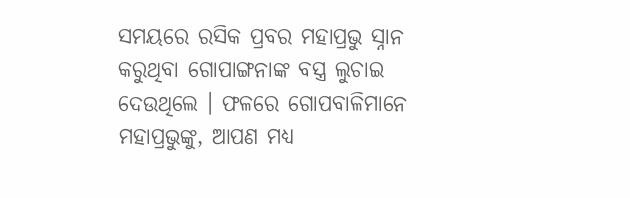ସମୟରେ ରସିକ ପ୍ରବର ମହାପ୍ରଭୁ ସ୍ନାନ କରୁଥିବା ଗୋପାଙ୍ଗନାଙ୍କ ବସ୍ତ୍ର ଲୁଚାଇ ଦେଉଥିଲେ । ଫଳରେ ଗୋପବାଳିମାନେ ମହାପ୍ରଭୁଙ୍କୁ, ଆପଣ ମଧ୍ୟ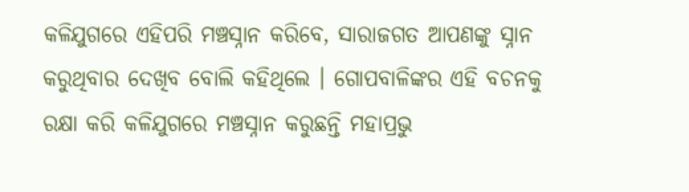କଳିଯୁଗରେ ଏହିପରି ମଞ୍ଚସ୍ନାନ କରିବେ, ସାରାଜଗତ ଆପଣଙ୍କୁ ସ୍ନାନ କରୁଥିବାର ଦେଖିବ ବୋଲି କହିଥିଲେ । ଗୋପବାଳିଙ୍କର ଏହି ବଚନକୁ ରକ୍ଷା କରି କଳିଯୁଗରେ ମଞ୍ଚସ୍ନାନ କରୁଛନ୍ତି ମହାପ୍ରଭୁ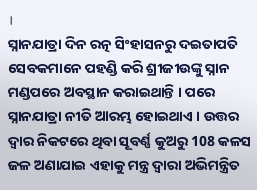।
ସ୍ନାନଯାତ୍ରା ଦିନ ରତ୍ନ ସିଂହାସନରୁ ଦଇତାପତି ସେବକମାନେ ପହଣ୍ଡି କରି ଶ୍ରୀଜୀଉଙ୍କୁ ସ୍ନାନ ମଣ୍ଡପରେ ଅବସ୍ଥାନ କରାଇଥାନ୍ତି । ପରେ ସ୍ନାନଯାତ୍ରା ନୀତି ଆରମ୍ଭ ହୋଇଥାଏ । ଉତ୍ତର ଦ୍ବାର ନିକଟରେ ଥିବା ସୂବର୍ଣ୍ଣ କୁଅରୁ 108 କଳସ ଜଳ ଅଣାଯାଇ ଏହାକୁ ମନ୍ତ୍ର ଦ୍ବାରା ଅଭିମନ୍ତ୍ରିତ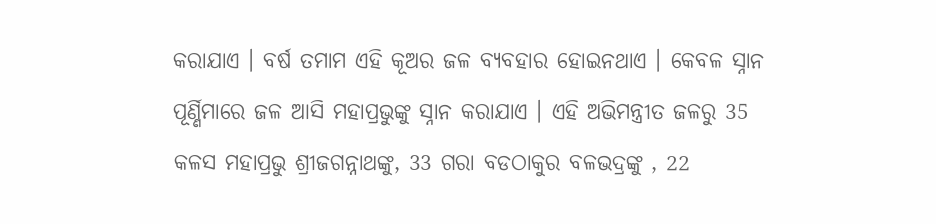କରାଯାଏ । ବର୍ଷ ତମାମ ଏହି କୂଅର ଜଳ ବ୍ୟବହାର ହୋଇନଥାଏ । କେବଳ ସ୍ନାନ ପୂର୍ଣ୍ଣିମାରେ ଜଳ ଆସି ମହାପ୍ରଭୁଙ୍କୁ ସ୍ନାନ କରାଯାଏ । ଏହି ଅଭିମନ୍ତ୍ରୀତ ଜଳରୁ 35 କଳସ ମହାପ୍ରଭୁ ଶ୍ରୀଜଗନ୍ନାଥଙ୍କୁ, 33 ଗରା ବଡଠାକୁର ବଳଭଦ୍ରଙ୍କୁ , 22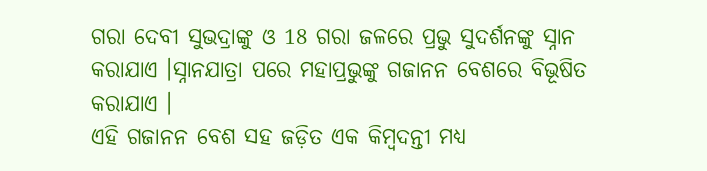ଗରା ଦେବୀ ସୁଭଦ୍ରାଙ୍କୁ ଓ 18 ଗରା ଜଳରେ ପ୍ରଭୁ ସୁଦର୍ଶନଙ୍କୁ ସ୍ନାନ କରାଯାଏ ।ସ୍ନାନଯାତ୍ରା ପରେ ମହାପ୍ରଭୁଙ୍କୁ ଗଜାନନ ବେଶରେ ବିଭୂଷିତ କରାଯାଏ ।
ଏହି ଗଜାନନ ବେଶ ସହ ଜଡ଼ିତ ଏକ କିମ୍ବଦନ୍ତୀ ମଧ୍ୟ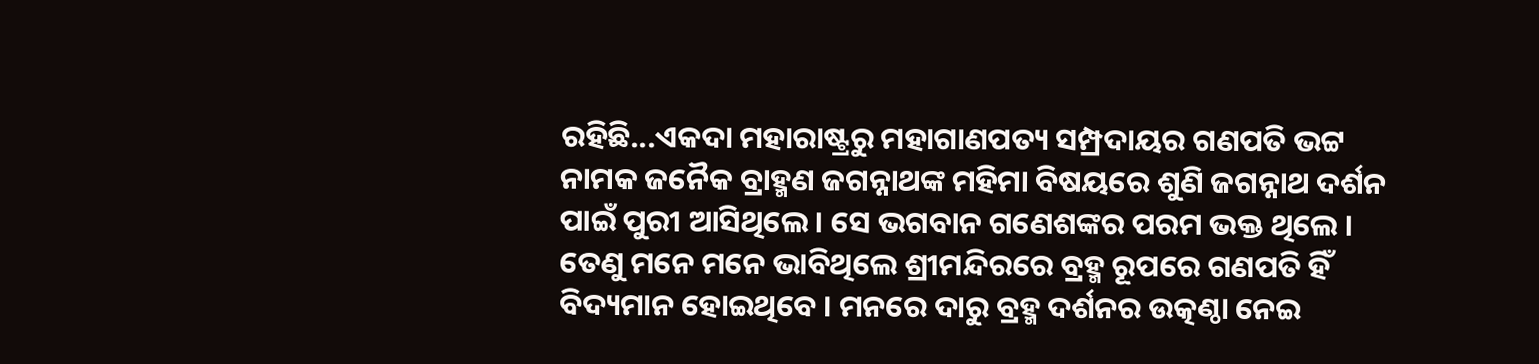ରହିଛି...ଏକଦା ମହାରାଷ୍ଟ୍ରରୁ ମହାଗାଣପତ୍ୟ ସମ୍ପ୍ରଦାୟର ଗଣପତି ଭଟ୍ଟ ନାମକ ଜନୈକ ବ୍ରାହ୍ମଣ ଜଗନ୍ନାଥଙ୍କ ମହିମା ବିଷୟରେ ଶୁଣି ଜଗନ୍ନାଥ ଦର୍ଶନ ପାଇଁ ପୁରୀ ଆସିଥିଲେ । ସେ ଭଗବାନ ଗଣେଶଙ୍କର ପରମ ଭକ୍ତ ଥିଲେ । ତେଣୁ ମନେ ମନେ ଭାବିଥିଲେ ଶ୍ରୀମନ୍ଦିରରେ ବ୍ରହ୍ମ ରୂପରେ ଗଣପତି ହିଁ ବିଦ୍ୟମାନ ହୋଇଥିବେ । ମନରେ ଦାରୁ ବ୍ରହ୍ମ ଦର୍ଶନର ଉତ୍କଣ୍ଠା ନେଇ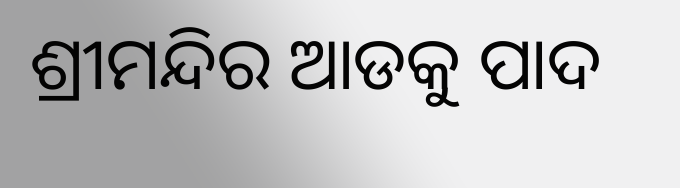ଶ୍ରୀମନ୍ଦିର ଆଡକୁ ପାଦ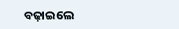ବଢ଼ାଇଲେ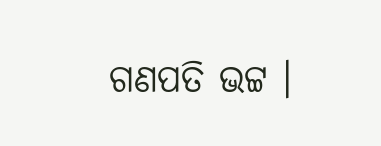ଗଣପତି ଭଟ୍ଟ ।